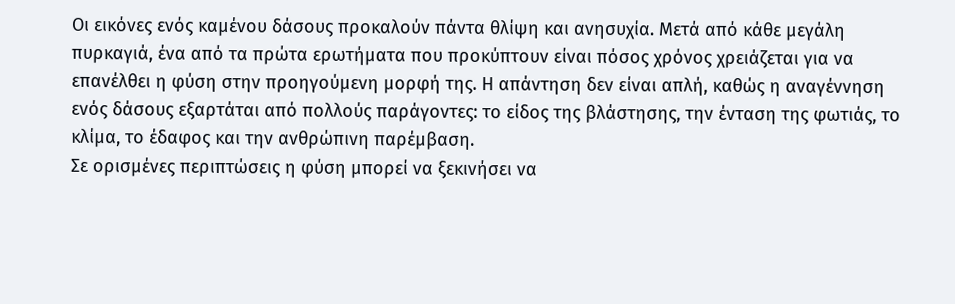Οι εικόνες ενός καμένου δάσους προκαλούν πάντα θλίψη και ανησυχία. Μετά από κάθε μεγάλη πυρκαγιά, ένα από τα πρώτα ερωτήματα που προκύπτουν είναι πόσος χρόνος χρειάζεται για να επανέλθει η φύση στην προηγούμενη μορφή της. Η απάντηση δεν είναι απλή, καθώς η αναγέννηση ενός δάσους εξαρτάται από πολλούς παράγοντες: το είδος της βλάστησης, την ένταση της φωτιάς, το κλίμα, το έδαφος και την ανθρώπινη παρέμβαση.
Σε ορισμένες περιπτώσεις η φύση μπορεί να ξεκινήσει να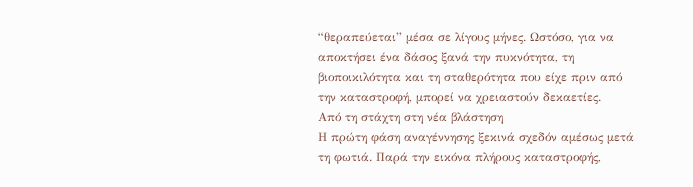“θεραπεύεται” μέσα σε λίγους μήνες. Ωστόσο, για να αποκτήσει ένα δάσος ξανά την πυκνότητα, τη βιοποικιλότητα και τη σταθερότητα που είχε πριν από την καταστροφή, μπορεί να χρειαστούν δεκαετίες.
Από τη στάχτη στη νέα βλάστηση
Η πρώτη φάση αναγέννησης ξεκινά σχεδόν αμέσως μετά τη φωτιά. Παρά την εικόνα πλήρους καταστροφής,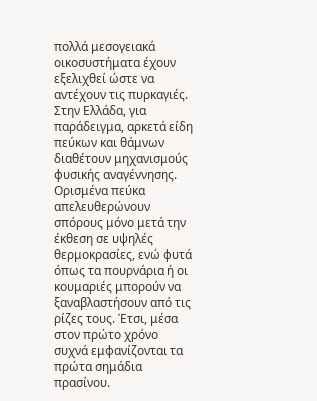πολλά μεσογειακά οικοσυστήματα έχουν εξελιχθεί ώστε να αντέχουν τις πυρκαγιές. Στην Ελλάδα, για παράδειγμα, αρκετά είδη πεύκων και θάμνων διαθέτουν μηχανισμούς φυσικής αναγέννησης.
Ορισμένα πεύκα απελευθερώνουν σπόρους μόνο μετά την έκθεση σε υψηλές θερμοκρασίες, ενώ φυτά όπως τα πουρνάρια ή οι κουμαριές μπορούν να ξαναβλαστήσουν από τις ρίζες τους. Έτσι, μέσα στον πρώτο χρόνο συχνά εμφανίζονται τα πρώτα σημάδια πρασίνου.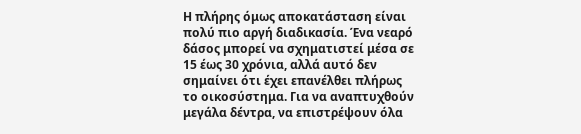Η πλήρης όμως αποκατάσταση είναι πολύ πιο αργή διαδικασία. Ένα νεαρό δάσος μπορεί να σχηματιστεί μέσα σε 15 έως 30 χρόνια, αλλά αυτό δεν σημαίνει ότι έχει επανέλθει πλήρως το οικοσύστημα. Για να αναπτυχθούν μεγάλα δέντρα, να επιστρέψουν όλα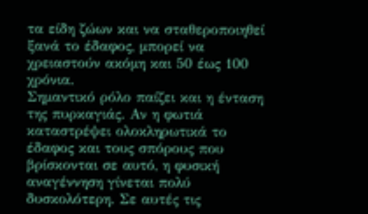τα είδη ζώων και να σταθεροποιηθεί ξανά το έδαφος, μπορεί να χρειαστούν ακόμη και 50 έως 100 χρόνια.
Σημαντικό ρόλο παίζει και η ένταση της πυρκαγιάς. Αν η φωτιά καταστρέψει ολοκληρωτικά το έδαφος και τους σπόρους που βρίσκονται σε αυτό, η φυσική αναγέννηση γίνεται πολύ δυσκολότερη. Σε αυτές τις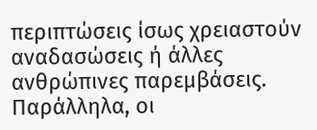περιπτώσεις ίσως χρειαστούν αναδασώσεις ή άλλες ανθρώπινες παρεμβάσεις.
Παράλληλα, οι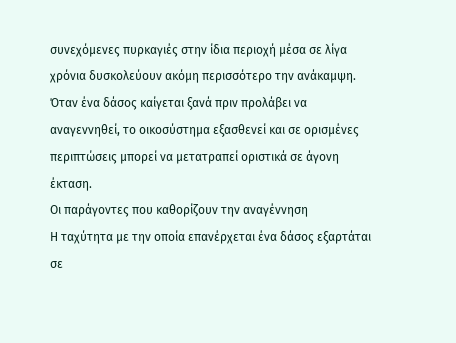συνεχόμενες πυρκαγιές στην ίδια περιοχή μέσα σε λίγα χρόνια δυσκολεύουν ακόμη περισσότερο την ανάκαμψη. Όταν ένα δάσος καίγεται ξανά πριν προλάβει να αναγεννηθεί, το οικοσύστημα εξασθενεί και σε ορισμένες περιπτώσεις μπορεί να μετατραπεί οριστικά σε άγονη έκταση.
Οι παράγοντες που καθορίζουν την αναγέννηση
Η ταχύτητα με την οποία επανέρχεται ένα δάσος εξαρτάται σε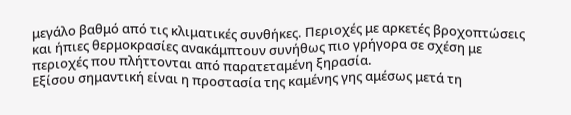μεγάλο βαθμό από τις κλιματικές συνθήκες. Περιοχές με αρκετές βροχοπτώσεις και ήπιες θερμοκρασίες ανακάμπτουν συνήθως πιο γρήγορα σε σχέση με περιοχές που πλήττονται από παρατεταμένη ξηρασία.
Εξίσου σημαντική είναι η προστασία της καμένης γης αμέσως μετά τη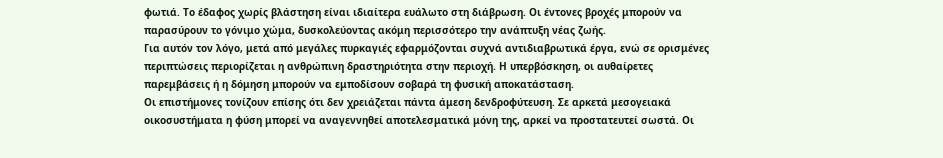φωτιά. Το έδαφος χωρίς βλάστηση είναι ιδιαίτερα ευάλωτο στη διάβρωση. Οι έντονες βροχές μπορούν να παρασύρουν το γόνιμο χώμα, δυσκολεύοντας ακόμη περισσότερο την ανάπτυξη νέας ζωής.
Για αυτόν τον λόγο, μετά από μεγάλες πυρκαγιές εφαρμόζονται συχνά αντιδιαβρωτικά έργα, ενώ σε ορισμένες περιπτώσεις περιορίζεται η ανθρώπινη δραστηριότητα στην περιοχή. Η υπερβόσκηση, οι αυθαίρετες παρεμβάσεις ή η δόμηση μπορούν να εμποδίσουν σοβαρά τη φυσική αποκατάσταση.
Οι επιστήμονες τονίζουν επίσης ότι δεν χρειάζεται πάντα άμεση δενδροφύτευση. Σε αρκετά μεσογειακά οικοσυστήματα η φύση μπορεί να αναγεννηθεί αποτελεσματικά μόνη της, αρκεί να προστατευτεί σωστά. Οι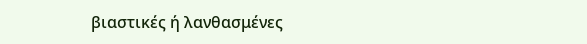βιαστικές ή λανθασμένες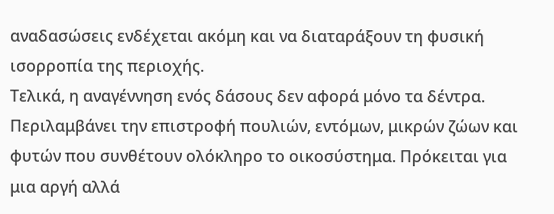αναδασώσεις ενδέχεται ακόμη και να διαταράξουν τη φυσική ισορροπία της περιοχής.
Τελικά, η αναγέννηση ενός δάσους δεν αφορά μόνο τα δέντρα. Περιλαμβάνει την επιστροφή πουλιών, εντόμων, μικρών ζώων και φυτών που συνθέτουν ολόκληρο το οικοσύστημα. Πρόκειται για μια αργή αλλά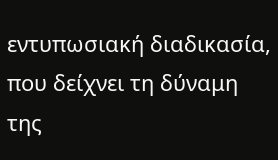εντυπωσιακή διαδικασία, που δείχνει τη δύναμη της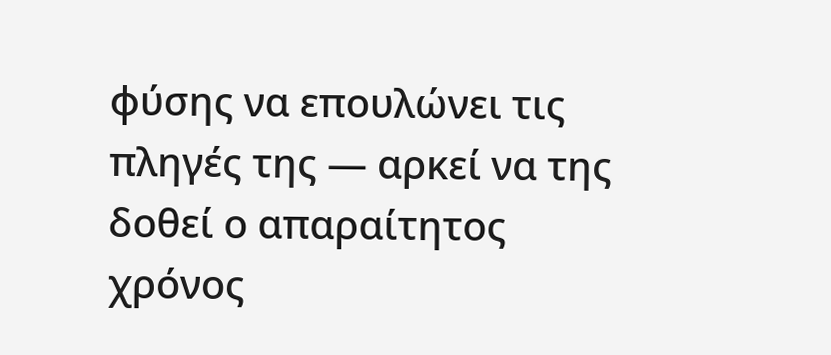φύσης να επουλώνει τις πληγές της — αρκεί να της δοθεί ο απαραίτητος χρόνος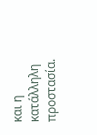και η κατάλληλη προστασία.